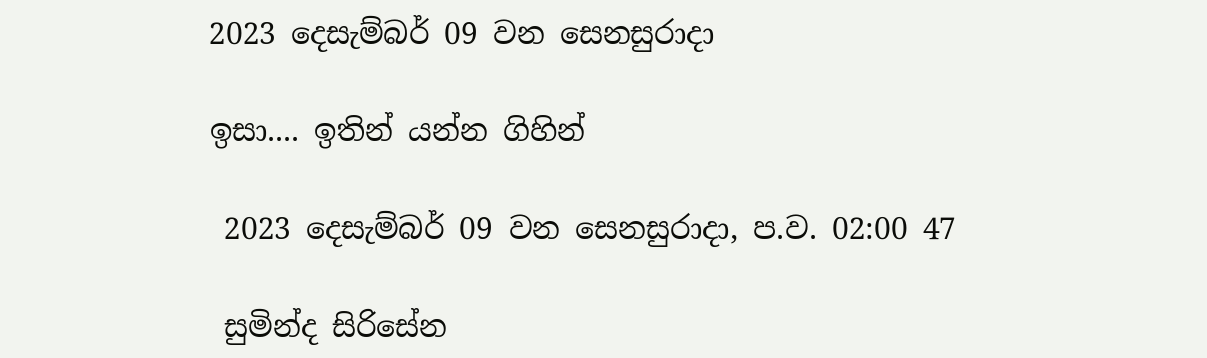2023 දෙසැම්බර් 09 වන සෙනසුරාදා

ඉසා.... ඉතින් යන්න ගිහින්

 2023 දෙසැම්බර් 09 වන සෙනසුරාදා, ප.ව. 02:00 47

 සුමින්ද සිරිසේන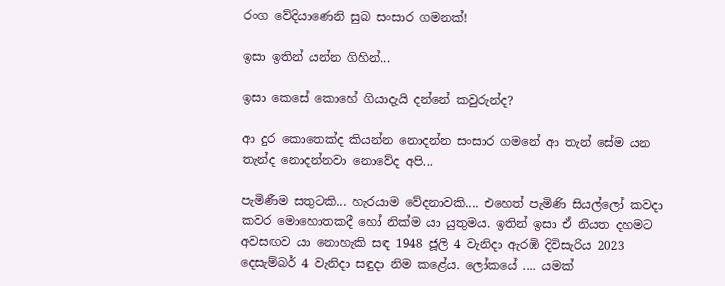රංග වේදියාණෙනි සුබ සංසාර ගමනක්!

ඉසා ඉතින් යන්න ගිහින්...

ඉසා කෙසේ කොහේ ගියාදැයි දන්නේ කවුරුන්ද?

ආ දුර කොතෙක්ද කියන්න නොදන්න සංසාර ගමනේ ආ තැන් සේම යන තැන්ද නොදන්නවා නොවේද අපි...

පැමිණීම සතුටකි... හැරයාම වේදනාවකි.... එහෙත් පැමිණි සියල්ලෝ කවදා කවර මොහොතකදී හෝ නික්ම යා යුතුමය. ඉතින් ඉසා ඒ නියත දහමට අවසඟව යා නොහැකි සඳ 1948 ජූලි 4 වැනිදා ඇරඹි දිවිසැරිය 2023 දෙසැම්බර් 4 වැනිදා සඳුදා නිම කළේය. ලෝකයේ .... යමක්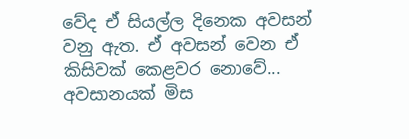වේද ඒ සියල්ල දිනෙක අවසන් වනු ඇත. ඒ අවසන් වෙන ඒ කිසිවක් කෙළවර නොවේ... අවසානයක් මිස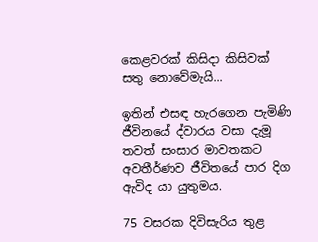කෙළවරක් කිසිදා කිසිවක් සතු නොවේමැයි...

ඉතින් එසඳ හැරගෙන පැමිණි ජීවිනයේ ද්වාරය වසා දැමූ තවත් සංසාර මාවතකට අවතීර්ණව ජීවිතයේ පාර දිග ඇවිද යා යුතුමය.

75 වසරක දිවිසැරිය තුළ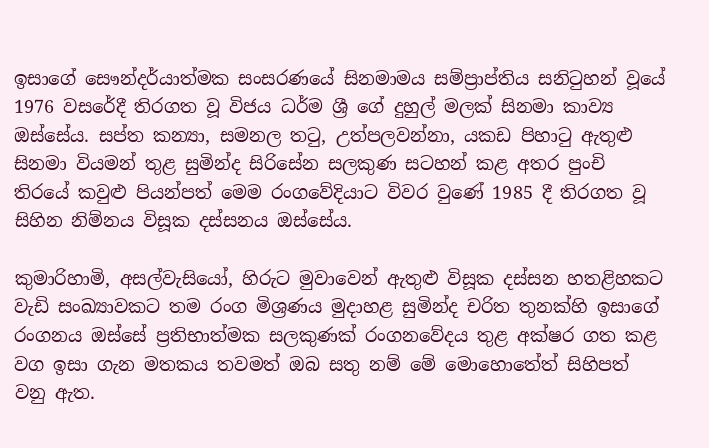ඉසාගේ සෞන්දර්යාත්මක සංසරණයේ සිනමාමය සම්ප්‍රාප්තිය සනිටුහන් වූයේ 1976 වසරේදී තිරගත වූ විජය ධර්ම ශ්‍රී ගේ දුහුල් මලක් සිනමා කාව්‍ය ඔස්සේය. සප්ත කන්‍යා, සමනල තටු, උත්පලවන්නා, යකඩ පිහාටු ඇතුළු සිනමා වියමන් තුළ සුමින්ද සිරිසේන සලකුණ සටහන් කළ අතර පුංචි තිරයේ කවුළු පියන්පත් මෙම රංගවේදියාට විවර වුණේ 1985 දී තිරගත වූ සිහින නිම්නය විසූක දස්සනය ඔස්සේය.

කුමාරිහාමි, අසල්වැසියෝ, හිරුට මුවාවෙන් ඇතුළු විසූක දස්සන හතළිහකට වැඩි සංඛ්‍යාවකට තම රංග මිශ්‍රණය මුදාහළ සුමින්ද චරිත තුනක්හි ඉසාගේ රංගනය ඔස්සේ ප්‍රතිභාත්මක සලකුණක් රංගනවේදය තුළ අක්ෂර ගත කළ වග ඉසා ගැන මතකය තවමත් ඔබ සතු නම් මේ මොහොතේත් සිහිපත් වනු ඇත.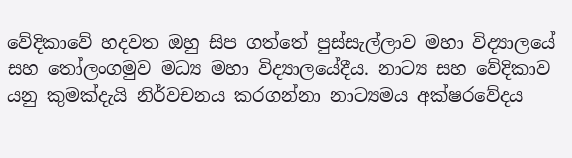වේදිකාවේ හදවත ඔහු සිප ගත්තේ පුස්සැල්ලාව මහා විද්‍යාලයේ සහ තෝලංගමුව මධ්‍ය මහා විද්‍යාලයේදීය. නාට්‍ය සහ වේදිකාව යනු කුමක්දැයි නිර්වචනය කරගන්නා නාට්‍යමය අක්ෂරවේදය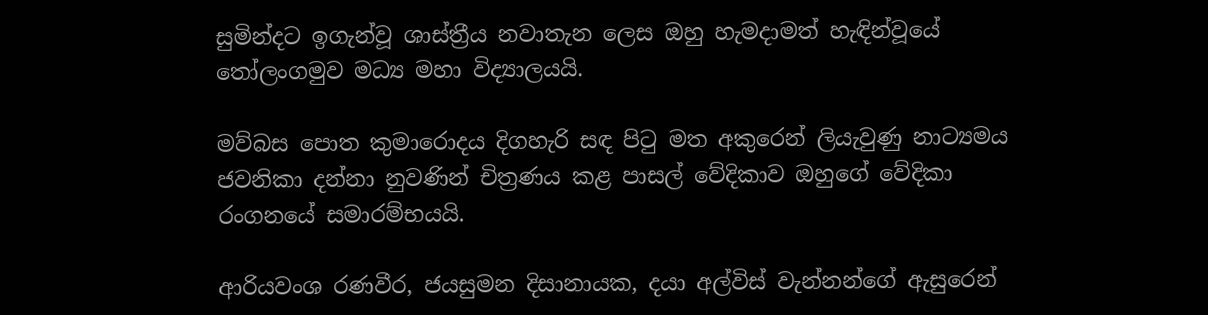සුමින්දට ඉගැන්වූ ශාස්ත්‍රීය නවාතැන ලෙස ඔහු හැමදාමත් හැඳින්වූයේ තෝලංගමුව මධ්‍ය මහා විද්‍යාලයයි.

මව්බස පොත කුමාරොදය දිගහැරි සඳ පිටු මත අකුරෙන් ලියැවුණු නාට්‍යමය ජවනිකා දන්නා නුවණින් චිත්‍රණය කළ පාසල් වේදිකාව ඔහුගේ වේදිකා රංගනයේ සමාරම්භයයි.

ආරියවංශ රණවීර, ජයසුමන දිසානායක, දයා අල්විස් වැන්නන්ගේ ඇසුරෙන්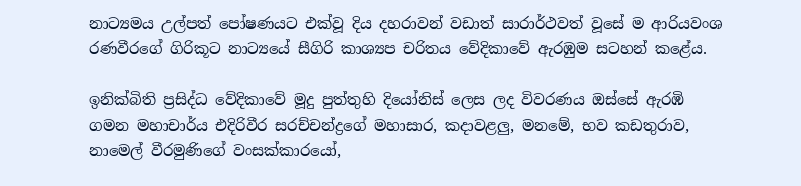නාට්‍යමය උල්පත් පෝෂණයට එක්වූ දිය දහරාවන් වඩාත් සාරාර්ථවත් වූසේ ම ආරියවංශ රණවීරගේ ගිරිකූට නාට්‍යයේ සීගිරි කාශ්‍යප චරිතය වේදිකාවේ ඇරඹුම සටහන් කළේය.

ඉනික්බිති ප්‍රසිද්ධ වේදිකාවේ මූදු පුත්තුහි දියෝනිස් ලෙස ලද විවරණය ඔස්සේ ඇරඹි ගමන මහාචාර්ය එදිරිවීර සරච්චන්ද්‍රගේ මහාසාර, කදාවළලු, මනමේ, භව කඩතුරාව, නාමෙල් වීරමුණිගේ වංසක්කාරයෝ,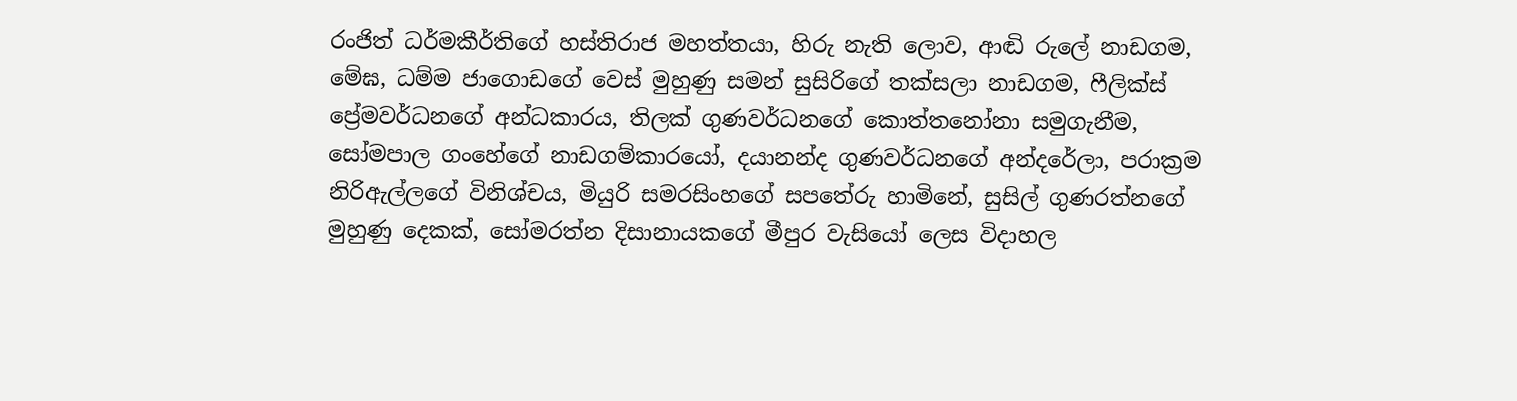රංජිත් ධර්මකීර්තිගේ හස්තිරාජ මහත්තයා, හිරු නැති ලොව, ආඬි රුලේ නාඩගම, මේඝ, ධම්ම ජාගොඩගේ වෙස් මුහුණු සමන් සුසිරිගේ තක්සලා නාඩගම, ෆීලික්ස් ප්‍රේමවර්ධනගේ අන්ධකාරය, තිලක් ගුණවර්ධනගේ කොත්තනෝනා සමුගැනීම, සෝමපාල ගංහේගේ නාඩගම්කාරයෝ, දයානන්ද ගුණවර්ධනගේ අන්දරේලා, පරාක්‍රම නිරිඇල්ලගේ විනිශ්චය, මියුරි සමරසිංහගේ සපතේරු හාමිනේ, සුසිල් ගුණරත්නගේ මුහුණු දෙකක්, සෝමරත්න දිසානායකගේ මීපුර වැසියෝ ලෙස විදාහල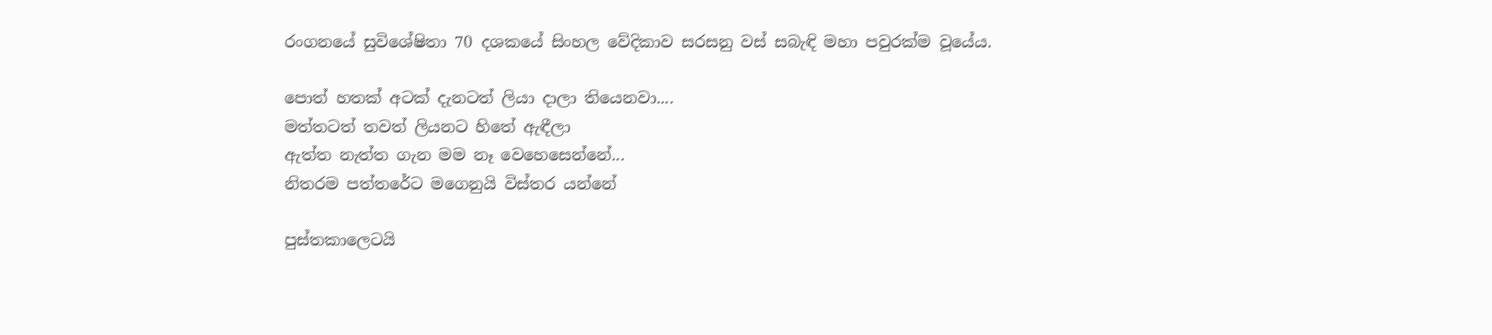රංගනයේ සුවිශේෂිතා 70 දශකයේ සිංහල වේදිකාව සරසනු වස් සබැඳි මහා පවුරක්ම වූයේය.

පොත් හතක් අටක් දැනටත් ලියා දාලා තියෙනවා....
මත්තටත් තවත් ලියනට හිතේ ඇඳීලා
ඇත්ත නැත්ත ගැන මම නෑ වෙහෙසෙන්නේ...
නිතරම පත්තරේට මගෙනුයි විස්තර යන්නේ

පුස්තකාලෙටයි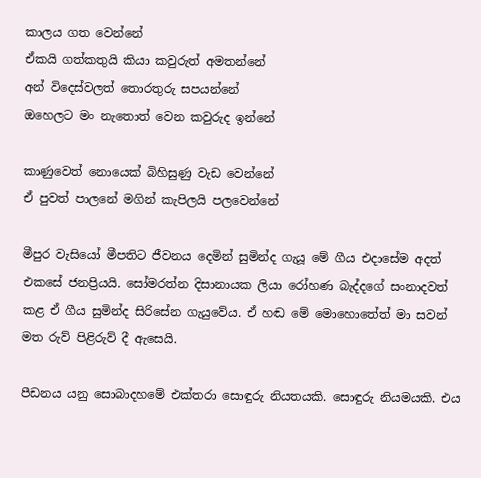කාලය ගත වෙන්නේ
ඒකයි ගත්කතුයි කියා කවුරුත් අමතන්නේ
අන් විදෙස්වලත් තොරතුරු සපයන්නේ
ඔහෙලට මං නැතොත් වෙන කවුරුද ඉන්නේ

කාණුවෙත් නොයෙක් බිහිසුණු වැඩ වෙන්නේ
ඒ පුවත් පාලනේ මගින් කැපිලයි පලවෙන්නේ

මීපුර වැසියෝ මීපතිට ජීවනය දෙමින් සුමින්ද ගැයූ මේ ගීය එදාසේම අදත් එකසේ ජනප්‍රියයි. සෝමරත්න දිසානායක ලියා රෝහණ බැද්දගේ සංනාදවත් කළ ඒ ගීය සුමින්ද සිරිසේන ගැයුවේය. ඒ හඬ මේ මොහොතේත් මා සවන් මත රුව් පිළිරුව් දී ඇසෙයි.

පීඩනය යනු සොබාදහමේ එක්තරා සොඳුරු නියතයකි. සොඳුරු නියමයකි. එය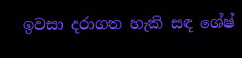ඉවසා දරාගත හැකි සඳ ශේෂ්‍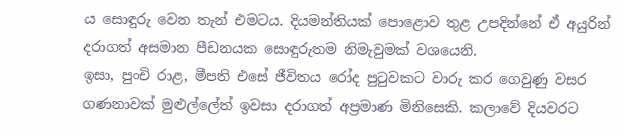ය සොඳුරු වෙන තැන් එමටය. දියමන්තියක් පොළොව තුළ උපදින්නේ ඒ අයුරින් දරාගත් අසමාන පීඩනයක සොඳුරුතම නිමැවුමක් වශයෙනි.
ඉසා, පුංචි රාළ, මීපති එසේ ජීවිතය රෝද පුටුවකට වාරු කර ගෙවුණු වසර ගණනාවක් මුළුල්ලේත් ඉවසා දරාගත් අප්‍රමාණ මිනිසෙකි. කලාවේ දියවරට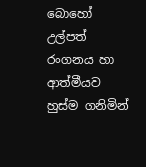බොහෝ උල්පත් රංගනය හා ආත්මීයව හුස්ම ගනිමින්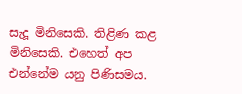සැදූ මිනිසෙකි. තිළිණ කළ මිනිසෙකි. එහෙත් අප එන්නේම යනු පිණිසමය.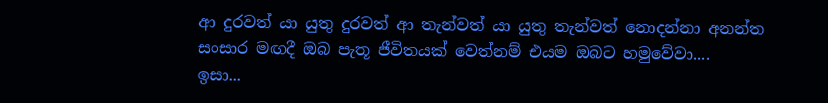ආ දුරවත් යා යුතු දුරවත් ආ තැන්වත් යා යුතු තැන්වත් නොදන්නා අනන්ත සංසාර මඟදී ඔබ පැතූ ජීවිතයක් වෙත්නම් එයම ඔබට හමුවේවා....
ඉසා...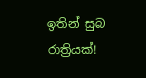ඉතින් සුබ රාත්‍රියක්!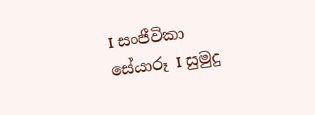I සංජීවිකා
සේයාරූ I සුමුදු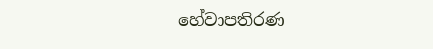හේවාපතිරණ